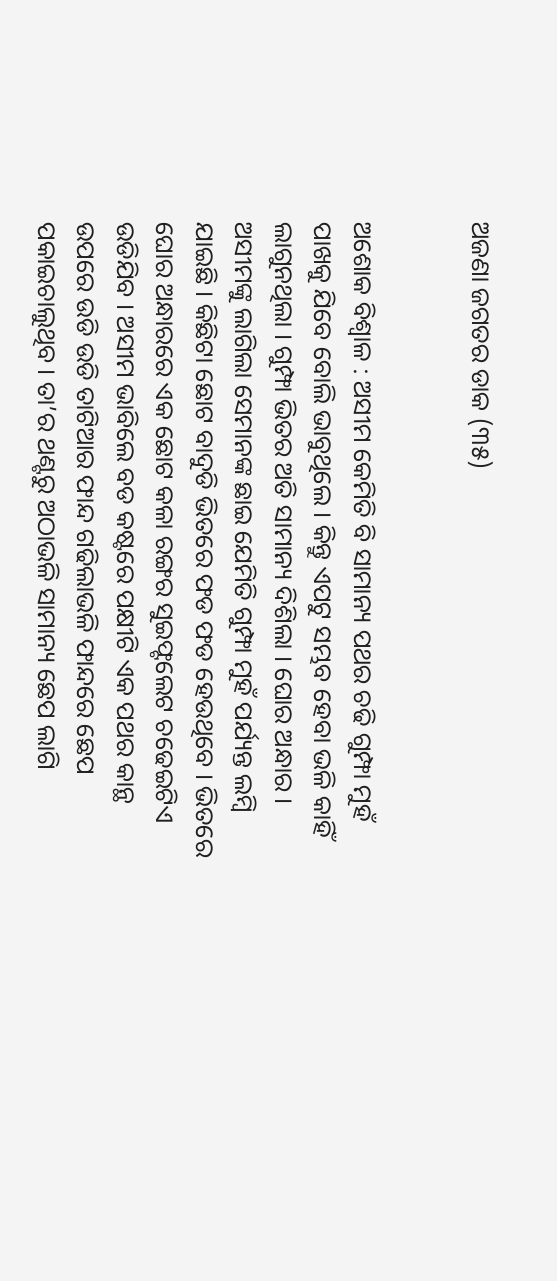ଅଜଣା ଜଗତର ଡାକ (୩୫)


ଅଶୋକ ବିଶ୍ୱାଳ : ଅସୀମ କେମିତି ବି ସାମାନ୍ୟ ପଥର ଚଢି ଗୁମ୍ଫା ମୁହଁ ପାଖକୁ ଯିବେ ବୋଲି ଭାବୁଥିଲେ । କିନ୍ତୁ ଏପଟୁ ସମ୍ଭବ ହେବା ଭଳି କାହିଁ ଲାଗୁନଥିଲା । ଗୁମ୍ଫା ଭିତର ଅତି ସାମାନ୍ୟ ଦିଶିଲା । ଘୋର ଅନ୍ଧାର । ଅସୀମଙ୍କୁ ଲାଗିଲା ସେମାନଙ୍କ ଛାଇ ଯେମିତି ଗୁମ୍ଫା ମୁହଁ ପର୍ଯ୍ୟନ୍ତ ଲମ୍ବି ଯାଇଛି । କିଛିଟା ଛୋଟ ବାଦୁଡି ଭିତରେ ଫଡ ଫଡ ହେଉଥିବେ । ଭିତରେ ଘୋର ଅନ୍ଧାରରେ ଏକ ଛୋଟ କଳା ରଙ୍ଗର ସୁଇଫ୍ଟଲେଟ ଚଢେଇଟିଏ ଉଡିଯିବ । ଅସୀମ ଭାବିଲେ ବଡ କଷ୍ଟରେ ପକ୍ଷୀଟି ଏକ ପଥର କାନ୍ଥ ଉପରେ ଉଡି ଉଡି ତାଟିଆର ଫାନ୍ଦ ଗଢିଲାଭଳି ଫାନ୍ଦରେ ଛେପ ପକାଇଚାଲୁଥିବ । ତା’ର ଥଣ୍ଟରୁ ଅଠାଭଳି ସାମାନ୍ୟ ଛେପ ଲାଗି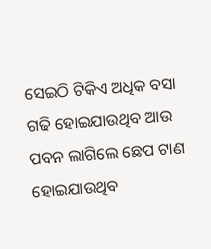ସେଇଠି ଟିକିଏ ଅଧିକ ବସା ଗଢି ହୋଇଯାଉଥିବ ଆଉ ପବନ ଲାଗିଲେ ଛେପ ଟାଣ ହୋଇଯାଉଥିବ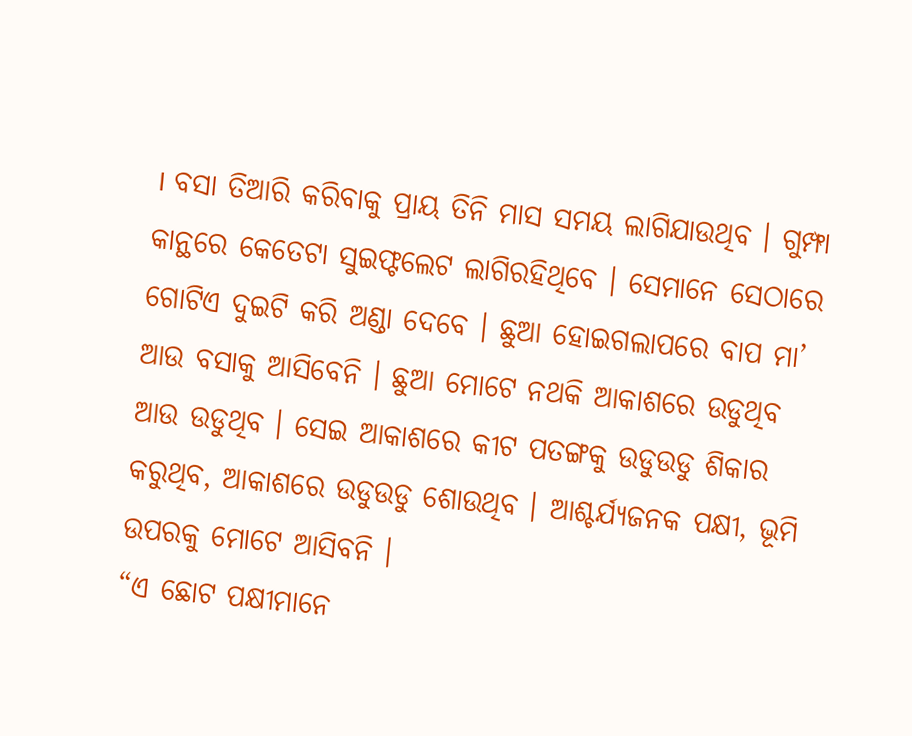। ବସା ତିଆରି କରିବାକୁ ପ୍ରାୟ ତିନି ମାସ ସମୟ ଲାଗିଯାଉଥିବ । ଗୁମ୍ଫା କାନ୍ଥରେ କେତେଟା ସୁଇଫ୍ଟଲେଟ ଲାଗିରହିଥିବେ । ସେମାନେ ସେଠାରେ ଗୋଟିଏ ଦୁଇଟି କରି ଅଣ୍ଡା ଦେବେ । ଛୁଆ ହୋଇଗଲାପରେ ବାପ ମା’ ଆଉ ବସାକୁ ଆସିବେନି । ଛୁଆ ମୋଟେ ନଥକି ଆକାଶରେ ଉଡୁଥିବ ଆଉ ଉଡୁଥିବ । ସେଇ ଆକାଶରେ କୀଟ ପତଙ୍ଗକୁ ଉଡୁଉଡୁ ଶିକାର କରୁଥିବ, ଆକାଶରେ ଉଡୁଉଡୁ ଶୋଉଥିବ । ଆଶ୍ଚର୍ଯ୍ୟଜନକ ପକ୍ଷୀ, ଭୂମି ଉପରକୁ ମୋଟେ ଆସିବନି ।
“ଏ ଛୋଟ ପକ୍ଷୀମାନେ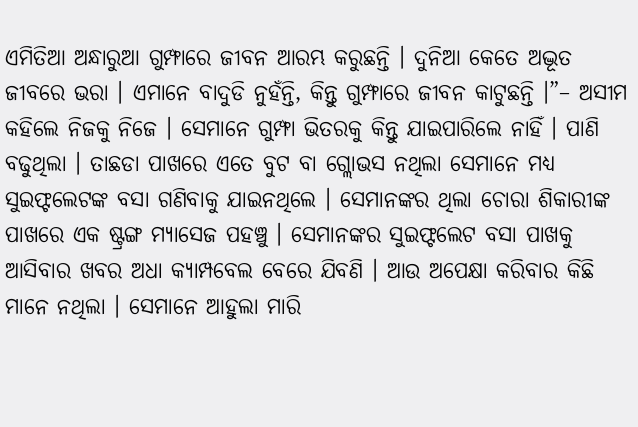ଏମିତିଆ ଅନ୍ଧାରୁଆ ଗୁମ୍ଫାରେ ଜୀବନ ଆରମ୍ଭ କରୁଛନ୍ତି । ଦୁନିଆ କେତେ ଅଦ୍ଭୂତ ଜୀବରେ ଭରା । ଏମାନେ ବାଦୁଡି ନୁହଁନ୍ତି, କିନ୍ତୁ ଗୁମ୍ଫାରେ ଜୀବନ କାଟୁଛନ୍ତି ।”– ଅସୀମ କହିଲେ ନିଜକୁ ନିଜେ । ସେମାନେ ଗୁମ୍ଫା ଭିତରକୁ କିନ୍ତୁ ଯାଇପାରିଲେ ନାହିଁ । ପାଣି ବଢୁଥିଲା । ତାଛଡା ପାଖରେ ଏତେ ବୁଟ ବା ଗ୍ଲୋଭସ ନଥିଲା ସେମାନେ ମଧ୍ୟ ସୁଇଫ୍ଟଲେଟଙ୍କ ବସା ଗଣିବାକୁ ଯାଇନଥିଲେ । ସେମାନଙ୍କର ଥିଲା ଚୋରା ଶିକାରୀଙ୍କ ପାଖରେ ଏକ ଷ୍ଟ୍ରଙ୍ଗ ମ୍ୟାସେଜ ପହଞ୍ଚୁ । ସେମାନଙ୍କର ସୁଇଫ୍ଟଲେଟ ବସା ପାଖକୁ ଆସିବାର ଖବର ଅଧା କ୍ୟାମ୍ପବେଲ ବେରେ ଯିବଣି । ଆଉ ଅପେକ୍ଷା କରିବାର କିଛି ମାନେ ନଥିଲା । ସେମାନେ ଆହୁଲା ମାରି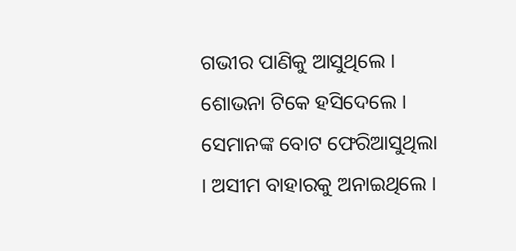ଗଭୀର ପାଣିକୁ ଆସୁଥିଲେ । ଶୋଭନା ଟିକେ ହସିଦେଲେ । ସେମାନଙ୍କ ବୋଟ ଫେରିଆସୁଥିଲା । ଅସୀମ ବାହାରକୁ ଅନାଇଥିଲେ ।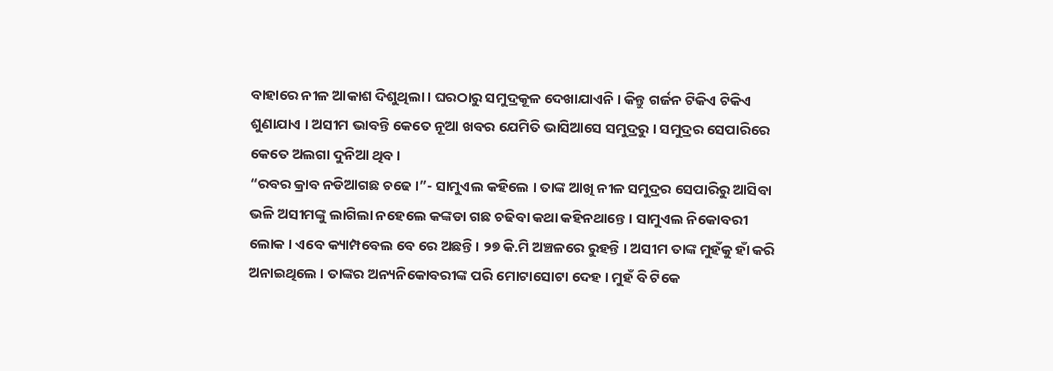ବାହାରେ ନୀଳ ଆକାଶ ଦିଶୁଥିଲା । ଘରଠାରୁ ସମୁଦ୍ରକୂଳ ଦେଖାଯାଏନି । କିନ୍ତୁ ଗର୍ଜନ ଟିକିଏ ଟିକିଏ ଶୁଣାଯାଏ । ଅସୀମ ଭାବନ୍ତି କେତେ ନୂଆ ଖବର ଯେମିତି ଭାସିଆସେ ସମୁଦ୍ରରୁ । ସମୁଦ୍ରର ସେପାରିରେ କେତେ ଅଲଗା ଦୁନିଆ ଥିବ ।
“ରବର କ୍ରାବ ନଡିଆଗଛ ଚଢେ ।”- ସାମୁଏଲ କହିଲେ । ତାଙ୍କ ଆଖି ନୀଳ ସମୁଦ୍ରର ସେପାରିରୁ ଆସିବା ଭଳି ଅସୀମଙ୍କୁ ଲାଗିଲା ନହେଲେ କଙ୍କଡା ଗଛ ଚଢିବା କଥା କହିନଥାନ୍ତେ । ସାମୁଏଲ ନିକୋବରୀ ଲୋକ । ଏବେ କ୍ୟାମ୍ପବେଲ ବେ ରେ ଅଛନ୍ତି । ୨୭ କି.ମି ଅଞ୍ଚଳରେ ରୁହନ୍ତି । ଅସୀମ ତାଙ୍କ ମୁହଁକୁ ହାଁ କରି ଅନାଇଥିଲେ । ତାଙ୍କର ଅନ୍ୟନିକୋବରୀଙ୍କ ପରି ମୋଟାସୋଟା ଦେହ । ମୁହଁ ବି ଟିକେ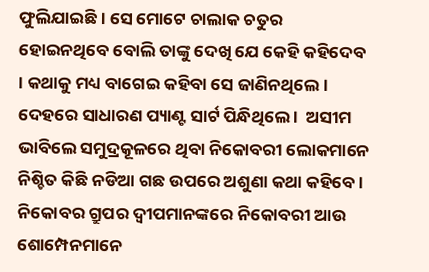ଫୁଲିଯାଇଛି । ସେ ମୋଟେ ଚାଲାକ ଚତୁର ହୋଇନଥିବେ ବୋଲି ତାଙ୍କୁ ଦେଖି ଯେ କେହି କହିଦେବ । କଥାକୁ ମଧ୍ୟ ବାଗେଇ କହିବା ସେ ଜାଣିନଥିଲେ । ଦେହରେ ସାଧାରଣ ପ୍ୟାଣ୍ଟ ସାର୍ଟ ପିନ୍ଧିଥିଲେ ।  ଅସୀମ ଭାବିଲେ ସମୁଦ୍ରକୂଳରେ ଥିବା ନିକୋବରୀ ଲୋକମାନେ ନିଶ୍ଚିତ କିଛି ନଡିଆ ଗଛ ଉପରେ ଅଶୁଣା କଥା କହିବେ । ନିକୋବର ଗ୍ରୁପର ଦ୍ୱୀପମାନଙ୍କରେ ନିକୋବରୀ ଆଉ ଶୋମ୍ପେନମାନେ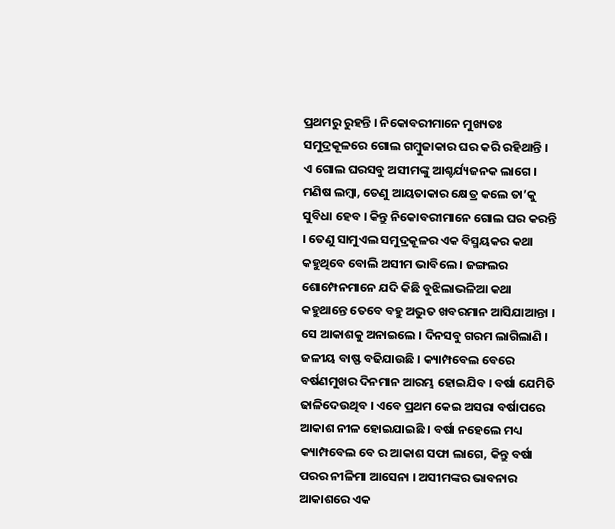ପ୍ରଥମରୁ ରୁହନ୍ତି । ନିକୋବରୀମାନେ ମୁଖ୍ୟତଃ ସମୁଦ୍ରକୂଳରେ ଗୋଲ ଗମ୍ବୁଜାକାର ଘର କରି ରହିଥାନ୍ତି । ଏ ଗୋଲ ଘରସବୁ ଅସୀମଙ୍କୁ ଆଶ୍ଚର୍ଯ୍ୟଜନକ ଲାଗେ । ମଣିଷ ଲମ୍ବା, ତେଣୁ ଆୟତାକାର କ୍ଷେତ୍ର କଲେ ତା’କୁ ସୁବିଧା ହେବ । କିନ୍ତୁ ନିକୋବରୀମାନେ ଗୋଲ ଘର କରନ୍ତି । ତେଣୁ ସାମୁଏଲ ସମୁଦ୍ରକୂଳର ଏକ ବିସ୍ମୟକର କଥା କହୁଥିବେ ବୋଲି ଅସୀମ ଭାବିଲେ । ଜଙ୍ଗଲର ଶୋମ୍ପେନମାନେ ଯଦି କିଛି ବୁଝିଲାଭଳିଆ କଥା କହୁଥାନ୍ତେ ତେବେ ବହୁ ଅଦ୍ଭୁତ ଖବରମାନ ଆସିଯାଆନ୍ତା । ସେ ଆକାଶକୁ ଅନାଇଲେ । ଦିନସବୁ ଗରମ ଲାଗିଲାଣି । ଜଳୀୟ ବାଷ୍ଫ ବଢିଯାଉଛି । କ୍ୟାମ୍ପବେଲ ବେରେ ବର୍ଷଣମୁଖର ଦିନମାନ ଆରମ୍ଭ ହୋଇଯିବ । ବର୍ଷା ଯେମିତି ଢାଳିଦେଉଥିବ । ଏବେ ପ୍ରଥମ କେଇ ଅସରା ବର୍ଷାପରେ ଆକାଶ ନୀଳ ହୋଇଯାଇଛି । ବର୍ଷା ନହେଲେ ମଧ୍ୟ କ୍ୟାମ୍ପବେଲ ବେ ର ଆକାଶ ସଫା ଲାଗେ, କିନ୍ତୁ ବର୍ଷା ପରର ନୀଳିମା ଆସେନା । ଅସୀମଙ୍କର ଭାବନାର ଆକାଶରେ ଏକ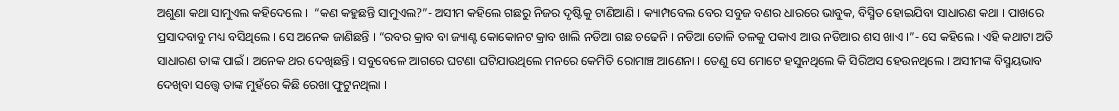ଅଶୁଣା କଥା ସାମୁଏଲ କହିଦେଲେ ।  “କଣ କହୁଛନ୍ତି ସାମୁଏଲ?”- ଅସୀମ କହିଲେ ଗଛରୁ ନିଜର ଦୃଷ୍ଟିକୁ ଟାଣିଆଣି । କ୍ୟାମ୍ପବେଲ ବେର ସବୁଜ ବଣର ଧାରରେ ଭାବୁକ, ବିସ୍ମିତ ହୋଇଯିବା ସାଧାରଣ କଥା । ପାଖରେ ପ୍ରସାଦବାବୁ ମଧ୍ୟ ବସିଥିଲେ । ସେ ଅନେକ ଜାଣିଛନ୍ତି । “ରବର କ୍ରାବ ବା ଜ୍ୟାଣ୍ଟ କୋକୋନଟ କ୍ରାବ ଖାଲି ନଡିଆ ଗଛ ଚଢେନି । ନଡିଆ ତୋଳି ତଳକୁ ପକାଏ ଆଉ ନଡିଆର ଶସ ଖାଏ ।”- ସେ କହିଲେ । ଏହି କଥାଟା ଅତି ସାଧାରଣ ତାଙ୍କ ପାଇଁ । ଅନେକ ଥର ଦେଖିଛନ୍ତି । ସବୁବେଳେ ଆଗରେ ଘଟଣା ଘଟିଯାଉଥିଲେ ମନରେ କେମିତି ରୋମାଞ୍ଚ ଆଣେନା । ତେଣୁ ସେ ମୋଟେ ହସୁନଥିଲେ କି ସିରିଅସ ହେଉନଥିଲେ । ଅସୀମଙ୍କ ବିସ୍ମୟଭାବ ଦେଖିବା ସତ୍ତ୍ୱେ ତାଙ୍କ ମୁହଁରେ କିଛି ରେଖା ଫୁଟୁନଥିଲା ।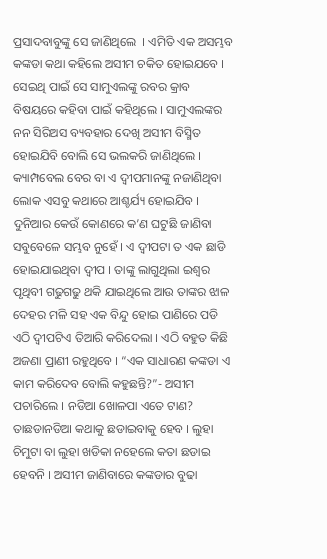ପ୍ରସାଦବାବୁଙ୍କୁ ସେ ଜାଣିଥିଲେ  । ଏମିତି ଏକ ଅସମ୍ଭବ କଙ୍କଡା କଥା କହିଲେ ଅସୀମ ଚକିତ ହୋଇଯବେ । ସେଇଥି ପାଇଁ ସେ ସାମୁଏଲଙ୍କୁ ରବର କ୍ରାବ ବିଷୟରେ କହିବା ପାଇଁ କହିଥିଲେ । ସାମୁଏଲଙ୍କର ନନ ସିରିଅସ ବ୍ୟବହାର ଦେଖି ଅସୀମ ବିସ୍ମିତ ହୋଇଯିବି ବୋଲି ସେ ଭଲକରି ଜାଣିଥିଲେ । କ୍ୟାମ୍ପବେଲ ବେର ବା ଏ ଦ୍ୱୀପମାନଙ୍କୁ ନଜାଣିଥିବା ଲୋକ ଏସବୁ କଥାରେ ଆଶ୍ଚର୍ଯ୍ୟ ହୋଇଯିବ । ଦୁନିଆର କେଉଁ କୋଣରେ କ’ଣ ଘଟୁଛି ଜାଣିବା ସବୁବେଳେ ସମ୍ଭବ ନୁହେଁ । ଏ ଦ୍ୱୀପଟା ତ ଏକ ଛାଡି ହୋଇଯାଇଥିବା ଦ୍ୱୀପ । ତାଙ୍କୁ ଲାଗୁଥିଲା ଇଶ୍ୱର ପୃଥିବୀ ଗଢୁଗଢୁ ଥକି ଯାଇଥିଲେ ଆଉ ତାଙ୍କର ଝାଳ ଦେହର ମଳି ସହ ଏକ ବିନ୍ଦୁ ହୋଇ ପାଣିରେ ପଡି ଏଠି ଦ୍ୱୀପଟିଏ ତିଆରି କରିଦେଲା । ଏଠି ବହୁତ କିଛି ଅଜଣା ପ୍ରାଣୀ ରହୁଥିବେ । “ଏକ ସାଧାରଣ କଙ୍କଡା ଏ କାମ କରିଦେବ ବୋଲି କହୁଛନ୍ତି?”- ଅସୀମ ପଚାରିଲେ । ନଡିଆ ଖୋଳପା ଏତେ ଟାଣ? ତାଛଡାନଡିଆ କଥାକୁ ଛଡାଇବାକୁ ହେବ । ଲୁହା ଚିମୁଟା ବା ଲୁହା ଖଡିକା ନହେଲେ କତା ଛଡାଇ ହେବନି । ଅସୀମ ଜାଣିବାରେ କଙ୍କଡାର ବୁଢା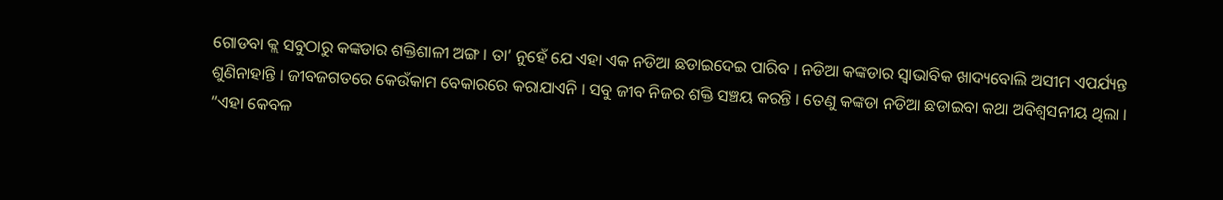ଗୋଡବା କ୍ଲ ସବୁଠାରୁ କଙ୍କଡାର ଶକ୍ତିଶାଳୀ ଅଙ୍ଗ । ତା’ ନୁହେଁ ଯେ ଏହା ଏକ ନଡିଆ ଛଡାଇଦେଇ ପାରିବ । ନଡିଆ କଙ୍କଡାର ସ୍ୱାଭାବିକ ଖାଦ୍ୟବୋଲି ଅସୀମ ଏପର୍ଯ୍ୟନ୍ତ ଶୁଣିନାହାନ୍ତି । ଜୀବଜଗତରେ କେଉଁକାମ ବେକାରରେ କରାଯାଏନି । ସବୁ ଜୀବ ନିଜର ଶକ୍ତି ସଞ୍ଚୟ କରନ୍ତି । ତେଣୁ କଙ୍କଡା ନଡିଆ ଛଡାଇବା କଥା ଅବିଶ୍ୱସନୀୟ ଥିଲା ।
“ଏହା କେବଳ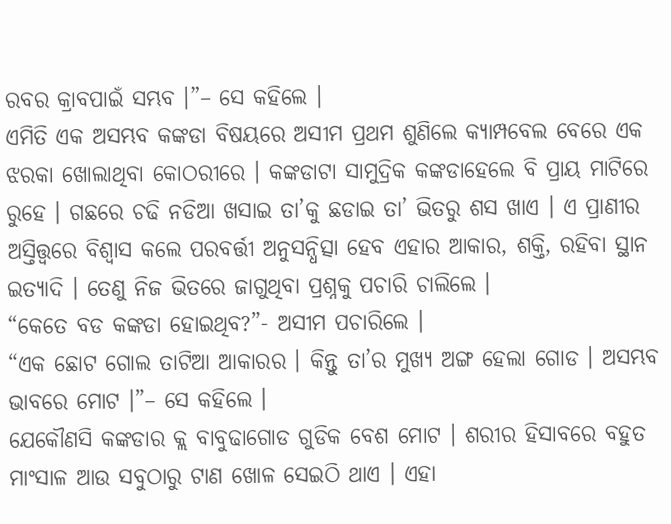ରବର କ୍ରାବପାଇଁ ସମ୍ଭବ ।”– ସେ କହିଲେ ।
ଏମିତି ଏକ ଅସମ୍ଭବ କଙ୍କଡା ବିଷୟରେ ଅସୀମ ପ୍ରଥମ ଶୁଣିଲେ କ୍ୟାମ୍ପବେଲ ବେରେ ଏକ ଝରକା ଖୋଲାଥିବା କୋଠରୀରେ । କଙ୍କଡାଟା ସାମୁଦ୍ରିକ କଙ୍କଡାହେଲେ ବି ପ୍ରାୟ ମାଟିରେ ରୁହେ । ଗଛରେ ଚଢି ନଡିଆ ଖସାଇ ତା’କୁ ଛଡାଇ ତା’ ଭିତରୁ ଶସ ଖାଏ । ଏ ପ୍ରାଣୀର ଅସ୍ତିତ୍ତ୍ୱରେ ବିଶ୍ୱାସ କଲେ ପରବର୍ତ୍ତୀ ଅନୁସନ୍ଧିତ୍ସା ହେବ ଏହାର ଆକାର, ଶକ୍ତି, ରହିବା ସ୍ଥାନ ଇତ୍ୟାଦି । ତେଣୁ ନିଜ ଭିତରେ ଜାଗୁଥିବା ପ୍ରଶ୍ନକୁ ପଚାରି ଚାଲିଲେ ।
“କେତେ ବଡ କଙ୍କଡା ହୋଇଥିବ?”- ଅସୀମ ପଚାରିଲେ ।
“ଏକ ଛୋଟ ଗୋଲ ତାଟିଆ ଆକାରର । କିନ୍ତୁ ତା’ର ମୁଖ୍ୟ ଅଙ୍ଗ ହେଲା ଗୋଡ । ଅସମ୍ଭବ ଭାବରେ ମୋଟ ।”– ସେ କହିଲେ ।
ଯେକୌଣସି କଙ୍କଡାର କ୍ଲ ବାବୁଢାଗୋଡ ଗୁଡିକ ବେଶ ମୋଟ । ଶରୀର ହିସାବରେ ବହୁତ ମାଂସାଳ ଆଉ ସବୁଠାରୁ ଟାଣ ଖୋଳ ସେଇଠି ଥାଏ । ଏହା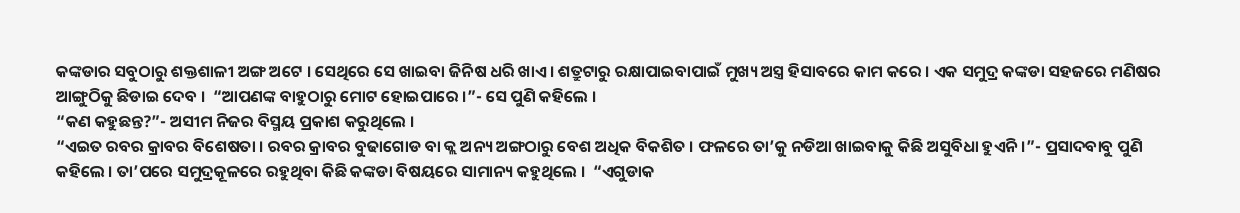କଙ୍କଡାର ସବୁଠାରୁ ଶକ୍ତଶାଳୀ ଅଙ୍ଗ ଅଟେ । ସେଥିରେ ସେ ଖାଇବା ଜିନିଷ ଧରି ଖାଏ । ଶତ୍ରୁଟାରୁ ରକ୍ଷାପାଇବାପାଇଁ ମୁଖ୍ୟ ଅସ୍ତ୍ର ହିସାବରେ କାମ କରେ । ଏକ ସମୁଦ୍ର କଙ୍କଡା ସହଜରେ ମଣିଷର ଆଙ୍ଗୁଠିକୁ ଛିଡାଇ ଦେବ ।  “ଆପଣଙ୍କ ବାହୁଠାରୁ ମୋଟ ହୋଇପାରେ ।”- ସେ ପୁଣି କହିଲେ ।
“କଣ କହୁଛନ୍ତ?”- ଅସୀମ ନିଜର ବିସ୍ମୟ ପ୍ରକାଶ କରୁଥିଲେ ।
“ଏଇତ ରବର କ୍ରାବର ବିଶେଷତା । ରବର କ୍ରାବର ବୁଢାଗୋଡ ବା କ୍ଲ ଅନ୍ୟ ଅଙ୍ଗଠାରୁ ବେଶ ଅଧିକ ବିକଶିତ । ଫଳରେ ତା’କୁ ନଡିଆ ଖାଇବାକୁ କିଛି ଅସୁବିଧା ହୁଏନି ।”- ପ୍ରସାଦବାବୁ ପୁଣି କହିଲେ । ତା’ପରେ ସମୁଦ୍ରକୂଳରେ ରହୁଥିବା କିଛି କଙ୍କଡା ବିଷୟରେ ସାମାନ୍ୟ କହୁଥିଲେ ।  “ଏଗୁଡାକ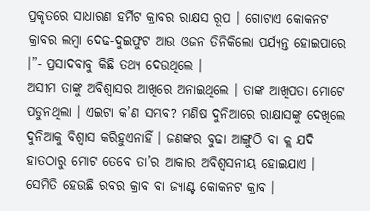ପ୍ରକୃତରେ ସାଧାରଣ ହର୍ମିଟ କ୍ରାବର ରାକ୍ଷସ ରୂପ । ଗୋଟାଏ କୋକନଟ କ୍ରାବର ଲମ୍ବା ଦେଢ-ଦୁଇଫୁଟ ଆଉ ଓଜନ ତିନିକିଲୋ ପର୍ଯ୍ୟନ୍ତ ହୋଇପାରେ ।”- ପ୍ରସାଦବାବୁ କିଛି ତଥ୍ୟ ଦେଉଥିଲେ ।
ଅସୀମ ତାଙ୍କୁ ଅବିଶ୍ୱାସର ଆଖିରେ ଅନାଇଥିଲେ । ତାଙ୍କ ଆଖିପତା ମୋଟେ ପଡୁନଥିଲା । ଏଇଟା କ’ଣ ସମ୍ଭବ? ମଣିଷ ଦୁନିଆରେ ରାକ୍ଷାସଙ୍କୁ ଦେଖିଲେ ଦୁନିଆକୁ ବିଶ୍ୱାସ କରିହୁଏନାହିଁ । ଜଣଙ୍କର ବୁଢା ଆଙ୍ଗୁଠି ବା କ୍ଲ ଯଦି ହାତଠାରୁ ମୋଟ ତେବେ ତା’ର ଆକାର ଅବିଶ୍ୱସନୀୟ ହୋଇଯାଏ । ସେମିତି ହେଉଛି ରବର କ୍ରାବ ବା ଜ୍ୟାଣ୍ଟ କୋକନଟ କ୍ରାବ ।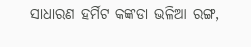ସାଧାରଣ ହର୍ମିଟ କଙ୍କଡା ଭଳିଆ ରଙ୍ଗ,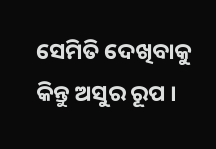ସେମିତି ଦେଖିବାକୁ କିନ୍ତୁ ଅସୁର ରୂପ ।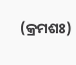(କ୍ରମଶଃ)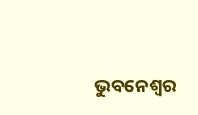ଭୁବନେଶ୍ୱର